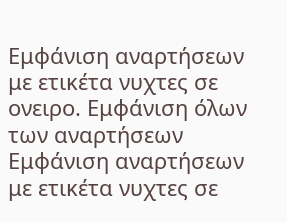Εμφάνιση αναρτήσεων με ετικέτα νυχτες σε ονειρο. Εμφάνιση όλων των αναρτήσεων
Εμφάνιση αναρτήσεων με ετικέτα νυχτες σε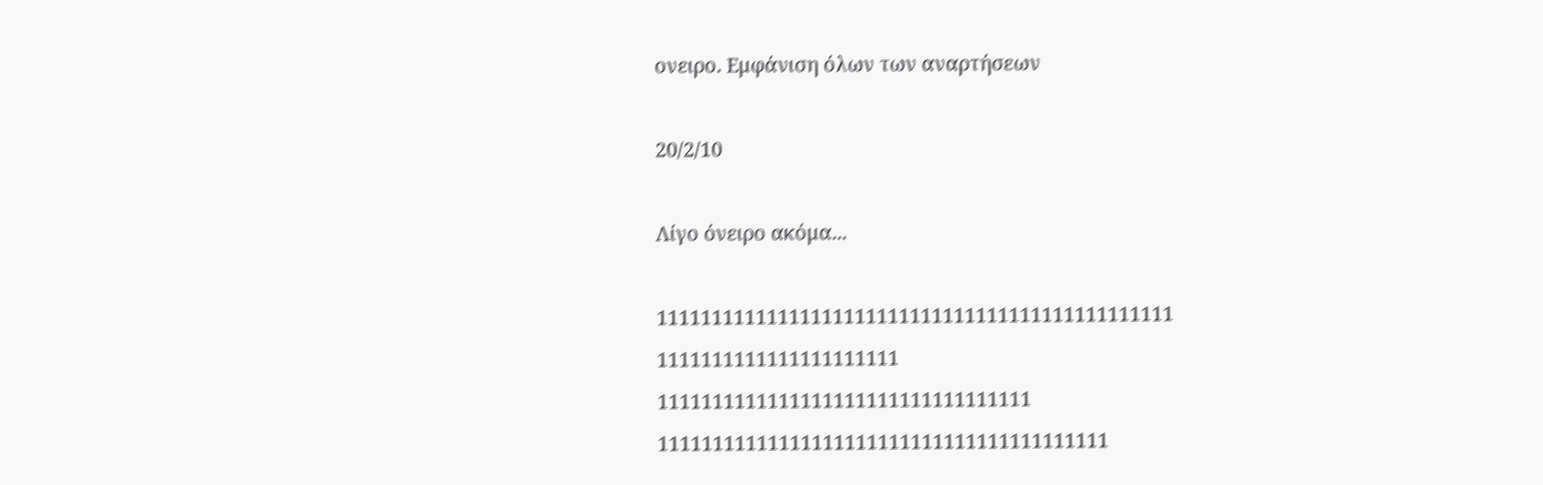ονειρο. Εμφάνιση όλων των αναρτήσεων

20/2/10

Λίγο όνειρο ακόμα...

11111111111111111111111111111111111111111111111
1111111111111111111111
1111111111111111111111111111111111
11111111111111111111111111111111111111111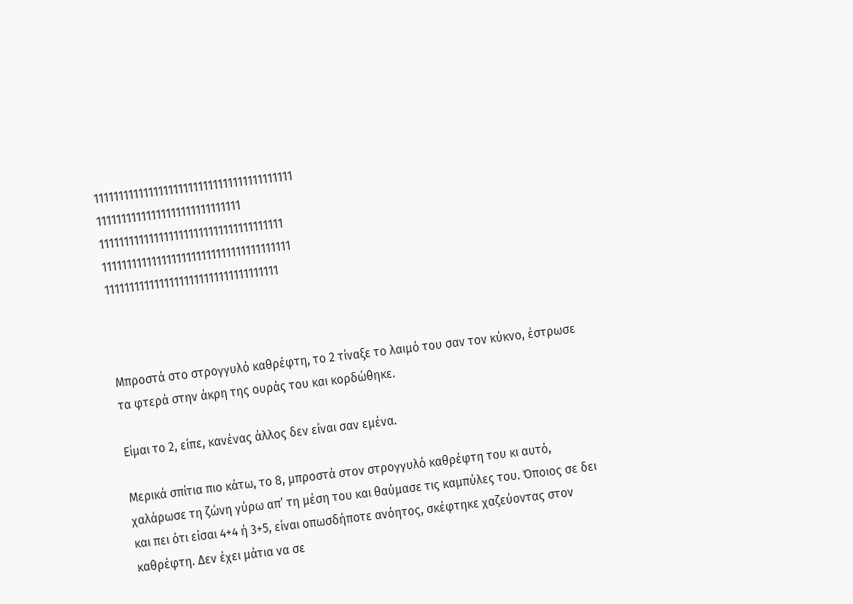1111111111111111111111111111111111111111
11111111111111111111111111111
1111111111111111111111111111111111111
11111111111111111111111111111111111111
11111111111111111111111111111111111



Μπροστά στο στρογγυλό καθρέφτη, το 2 τίναξε το λαιμό του σαν τον κύκνο, έστρωσε τα φτερά στην άκρη της ουράς του και κορδώθηκε.

Είμαι το 2, είπε, κανένας άλλος δεν είναι σαν εμένα.

Μερικά σπίτια πιο κάτω, το 8, μπροστά στον στρογγυλό καθρέφτη του κι αυτό, χαλάρωσε τη ζώνη γύρω απ’ τη μέση του και θαύμασε τις καμπύλες του. Όποιος σε δει και πει ότι είσαι 4+4 ή 3+5, είναι οπωσδήποτε ανόητος, σκέφτηκε χαζεύοντας στον καθρέφτη. Δεν έχει μάτια να σε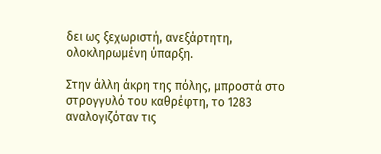δει ως ξεχωριστή, ανεξάρτητη, ολοκληρωμένη ύπαρξη.

Στην άλλη άκρη της πόλης, μπροστά στο στρογγυλό του καθρέφτη, το 1283 αναλογιζόταν τις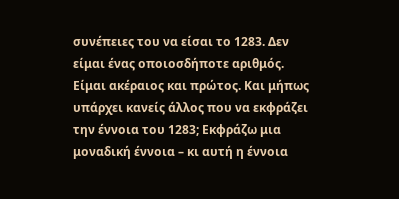συνέπειες του να είσαι το 1283. Δεν είμαι ένας οποιοσδήποτε αριθμός. Είμαι ακέραιος και πρώτος. Και μήπως υπάρχει κανείς άλλος που να εκφράζει την έννοια του 1283; Εκφράζω μια μοναδική έννοια – κι αυτή η έννοια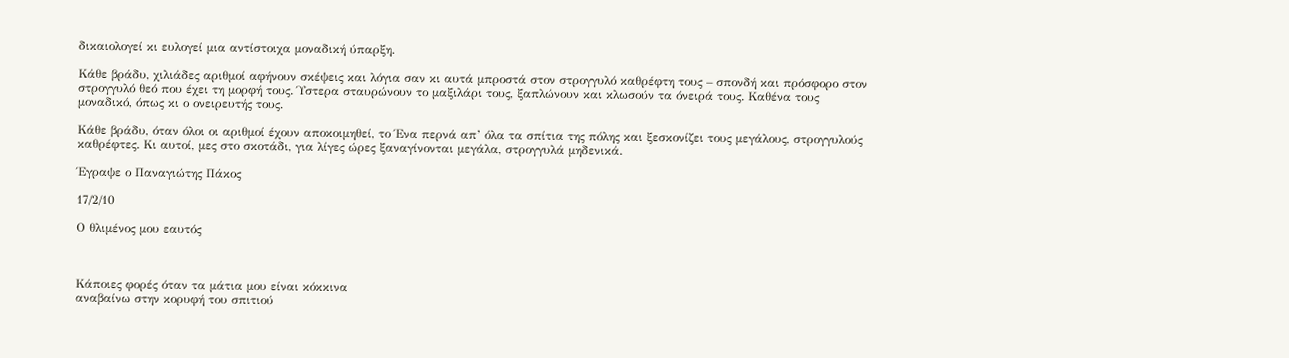δικαιολογεί κι ευλογεί μια αντίστοιχα μοναδική ύπαρξη.

Κάθε βράδυ, χιλιάδες αριθμοί αφήνουν σκέψεις και λόγια σαν κι αυτά μπροστά στον στρογγυλό καθρέφτη τους – σπονδή και πρόσφορο στον στρογγυλό θεό που έχει τη μορφή τους. Ύστερα σταυρώνουν το μαξιλάρι τους, ξαπλώνουν και κλωσούν τα όνειρά τους. Καθένα τους μοναδικό, όπως κι ο ονειρευτής τους.

Κάθε βράδυ, όταν όλοι οι αριθμοί έχουν αποκοιμηθεί, το Ένα περνά απ’ όλα τα σπίτια της πόλης και ξεσκονίζει τους μεγάλους, στρογγυλούς καθρέφτες. Κι αυτοί, μες στο σκοτάδι, για λίγες ώρες ξαναγίνονται μεγάλα, στρογγυλά μηδενικά.

Έγραψε ο Παναγιώτης Πάκος

17/2/10

Ο θλιμένος μου εαυτός



Κάποιες φορές όταν τα μάτια μου είναι κόκκινα
αναβαίνω στην κορυφή του σπιτιού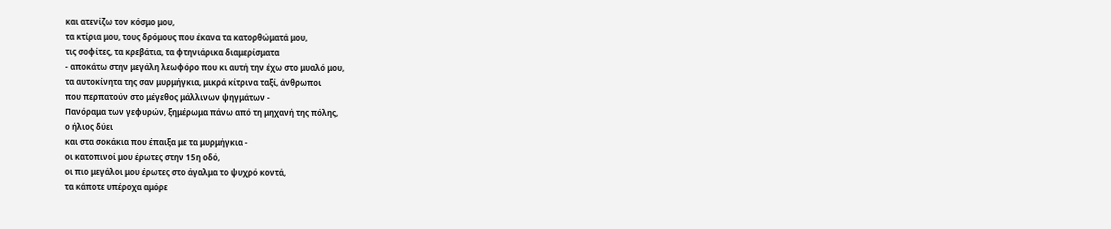και ατενίζω τον κόσμο μου,
τα κτίρια μου, τους δρόμους που έκανα τα κατορθώματά μου,
τις σοφίτες, τα κρεβάτια, τα φτηνιάρικα διαμερίσματα
- αποκάτω στην μεγάλη λεωφόρο που κι αυτή την έχω στο μυαλό μου,
τα αυτοκίνητα της σαν μυρμήγκια, μικρά κίτρινα ταξί, άνθρωποι
που περπατούν στο μέγεθος μάλλινων ψηγμάτων -
Πανόραμα των γεφυρών, ξημέρωμα πάνω από τη μηχανή της πόλης,
ο ήλιος δύει
και στα σοκάκια που έπαιξα με τα μυρμήγκια -
οι κατοπινοί μου έρωτες στην 15η οδό,
οι πιο μεγάλοι μου έρωτες στο άγαλμα το ψυχρό κοντά,
τα κάποτε υπέροχα αμόρε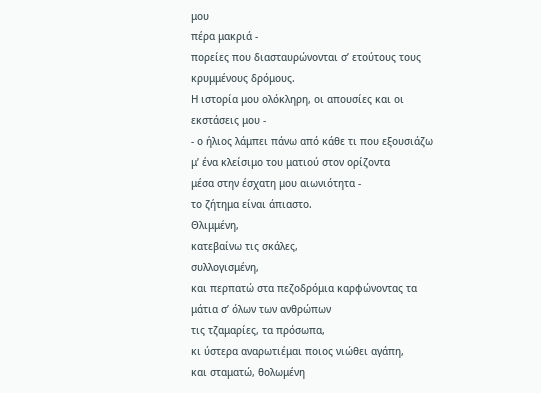μου
πέρα μακριά -
πορείες που διασταυρώνονται σ’ ετούτους τους κρυμμένους δρόμους.
Η ιστορία μου ολόκληρη, οι απουσίες και οι
εκστάσεις μου -
- ο ήλιος λάμπει πάνω από κάθε τι που εξουσιάζω
μ’ ένα κλείσιμο του ματιού στον ορίζοντα
μέσα στην έσχατη μου αιωνιότητα -
το ζήτημα είναι άπιαστο.
Θλιμμένη,
κατεβαίνω τις σκάλες,
συλλογισμένη,
και περπατώ στα πεζοδρόμια καρφώνοντας τα μάτια σ’ όλων των ανθρώπων
τις τζαμαρίες, τα πρόσωπα,
κι ύστερα αναρωτιέμαι ποιος νιώθει αγάπη,
και σταματώ, θολωμένη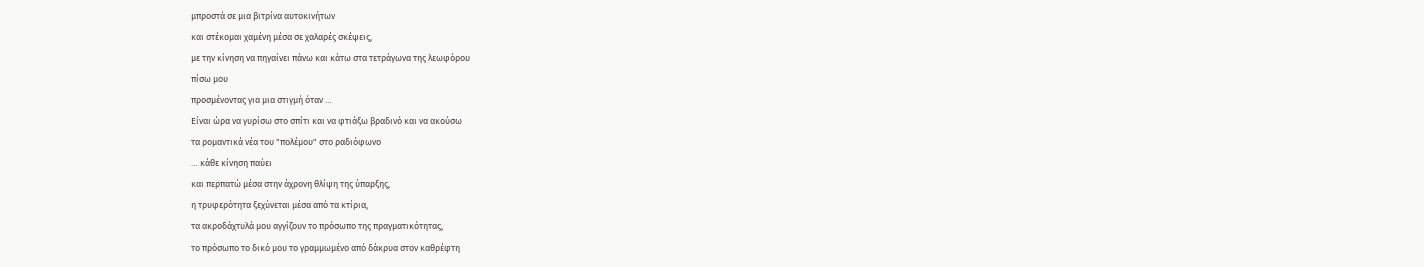μπροστά σε μια βιτρίνα αυτοκινήτων
και στέκομαι χαμένη μέσα σε χαλαρές σκέψεις,
με την κίνηση να πηγαίνει πάνω και κάτω στα τετράγωνα της λεωφόρου
πίσω μου
προσμένοντας για μια στιγμή όταν …
Είναι ώρα να γυρίσω στο σπίτι και να φτιάξω βραδινό και να ακούσω
τα ρομαντικά νέα του "πολέμου" στο ραδιόφωνο
… κάθε κίνηση παύει
και περπατώ μέσα στην άχρονη θλίψη της ύπαρξης,
η τρυφερότητα ξεχύνεται μέσα από τα κτίρια,
τα ακροδάχτυλά μου αγγίζουν το πρόσωπο της πραγματικότητας,
το πρόσωπο το δικό μου το γραμμωμένο από δάκρυα στον καθρέφτη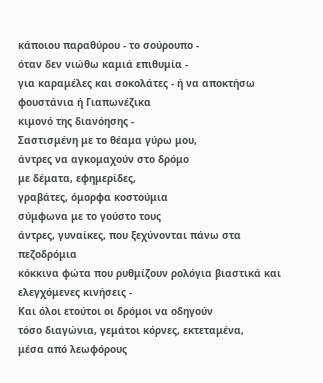κάποιου παραθύρου - το σούρουπο -
όταν δεν νιώθω καμιά επιθυμία -
για καραμέλες και σοκολάτες - ή να αποκτήσω φουστάνια ή Γιαπωνέζικα
κιμονό της διανόησης -
Σαστισμένη με το θέαμα γύρω μου,
άντρες να αγκομαχούν στο δρόμο
με δέματα, εφημερίδες,
γραβάτες, όμορφα κοστούμια
σύμφωνα με το γούστο τους
άντρες, γυναίκες, που ξεχύνονται πάνω στα πεζοδρόμια
κόκκινα φώτα που ρυθμίζουν ρολόγια βιαστικά και
ελεγχόμενες κινήσεις -
Και όλοι ετούτοι οι δρόμοι να οδηγούν
τόσο διαγώνια, γεμάτοι κόρνες, εκτεταμένα,
μέσα από λεωφόρους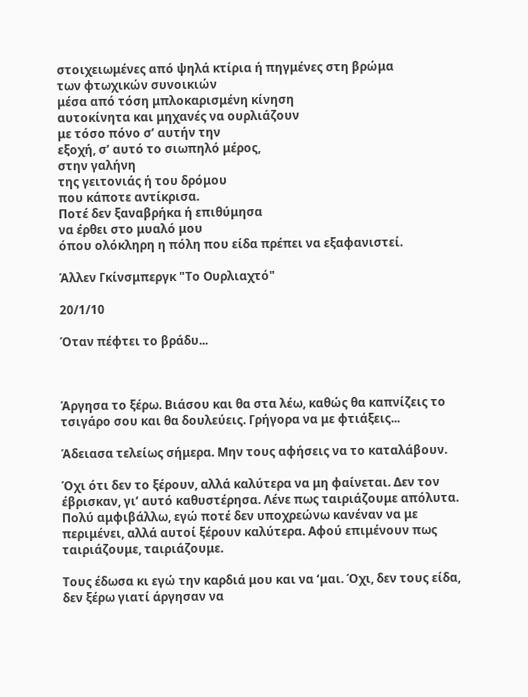στοιχειωμένες από ψηλά κτίρια ή πηγμένες στη βρώμα
των φτωχικών συνοικιών
μέσα από τόση μπλοκαρισμένη κίνηση
αυτοκίνητα και μηχανές να ουρλιάζουν
με τόσο πόνο σ’ αυτήν την
εξοχή, σ’ αυτό το σιωπηλό μέρος,
στην γαλήνη
της γειτονιάς ή του δρόμου
που κάποτε αντίκρισα.
Ποτέ δεν ξαναβρήκα ή επιθύμησα
να έρθει στο μυαλό μου
όπου ολόκληρη η πόλη που είδα πρέπει να εξαφανιστεί.

Άλλεν Γκίνσμπεργκ "Το Ουρλιαχτό"

20/1/10

Όταν πέφτει το βράδυ...



Άργησα το ξέρω. Βιάσου και θα στα λέω, καθώς θα καπνίζεις το τσιγάρο σου και θα δουλεύεις. Γρήγορα να με φτιάξεις...

Άδειασα τελείως σήμερα. Μην τους αφήσεις να το καταλάβουν.

Όχι ότι δεν το ξέρουν, αλλά καλύτερα να μη φαίνεται. Δεν τον έβρισκαν, γι’ αυτό καθυστέρησα. Λένε πως ταιριάζουμε απόλυτα. Πολύ αμφιβάλλω, εγώ ποτέ δεν υποχρεώνω κανέναν να με περιμένει, αλλά αυτοί ξέρουν καλύτερα. Αφού επιμένουν πως ταιριάζουμε, ταιριάζουμε.

Τους έδωσα κι εγώ την καρδιά μου και να ‘μαι. Όχι, δεν τους είδα, δεν ξέρω γιατί άργησαν να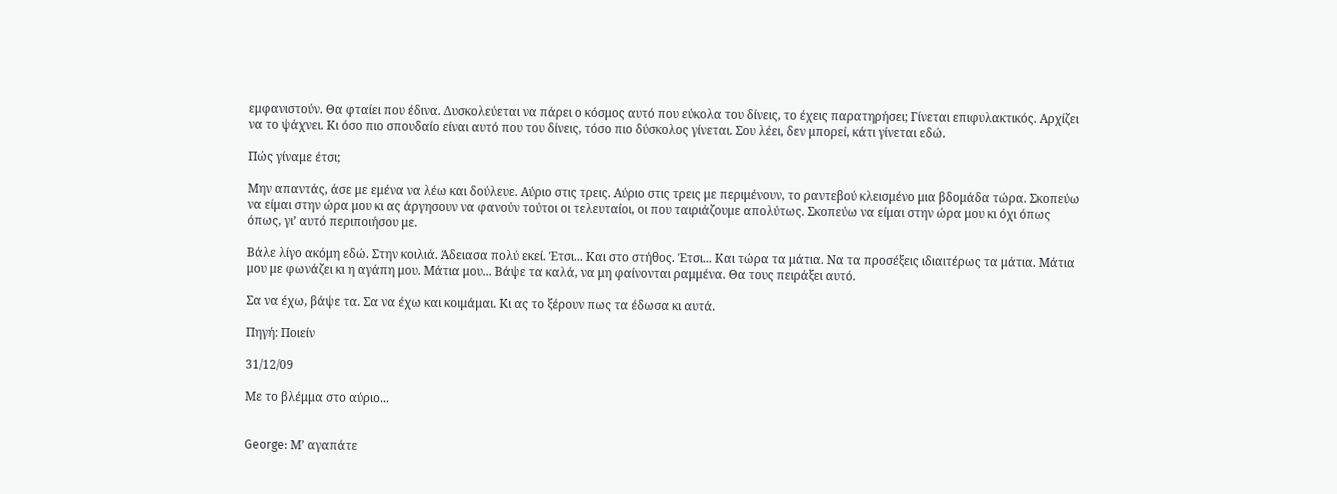εμφανιστούν. Θα φταίει που έδινα. Δυσκολεύεται να πάρει ο κόσμος αυτό που εύκολα του δίνεις, το έχεις παρατηρήσει; Γίνεται επιφυλακτικός. Αρχίζει να το ψάχνει. Κι όσο πιο σπουδαίο είναι αυτό που του δίνεις, τόσο πιο δύσκολος γίνεται. Σου λέει, δεν μπορεί, κάτι γίνεται εδώ.

Πώς γίναμε έτσι;

Μην απαντάς, άσε με εμένα να λέω και δούλευε. Αύριο στις τρεις. Αύριο στις τρεις με περιμένουν, το ραντεβού κλεισμένο μια βδομάδα τώρα. Σκοπεύω να είμαι στην ώρα μου κι ας άργησουν να φανούν τούτοι οι τελευταίοι, οι που ταιριάζουμε απολύτως. Σκοπεύω να είμαι στην ώρα μου κι όχι όπως όπως, γι’ αυτό περιποιήσου με.

Βάλε λίγο ακόμη εδώ. Στην κοιλιά. Άδειασα πολύ εκεί. Έτσι... Και στο στήθος. Έτσι... Και τώρα τα μάτια. Να τα προσέξεις ιδιαιτέρως τα μάτια. Μάτια μου με φωνάζει κι η αγάπη μου. Μάτια μου... Βάψε τα καλά, να μη φαίνονται ραμμένα. Θα τους πειράξει αυτό.

Σα να έχω, βάψε τα. Σα να έχω και κοιμάμαι. Κι ας το ξέρουν πως τα έδωσα κι αυτά.

Πηγή: Ποιείν

31/12/09

Με το βλέμμα στο αύριο...


George: Μ’ αγαπάτε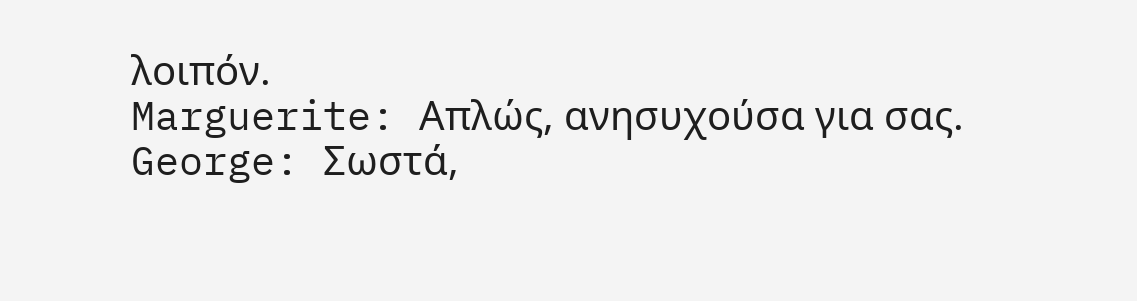λοιπόν.
Marguerite: Απλώς, ανησυχούσα για σας.
George: Σωστά,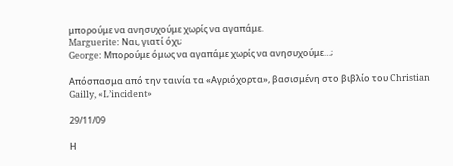μπορούμε να ανησυχούμε χωρίς να αγαπάμε.
Marguerite: Ναι, γιατί όχι;
George: Μπορούμε όμως να αγαπάμε χωρίς να ανησυχούμε…;

Απόσπασμα από την ταινία τα «Αγριόχορτα», βασισμένη στο βιβλίο του Christian Gailly, «L’incident»

29/11/09

Η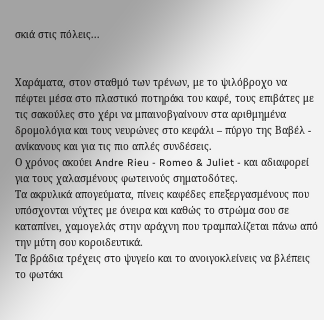σκιά στις πόλεις...


Χαράματα, στον σταθμό των τρένων, με το ψιλόβροχο να πέφτει μέσα στο πλαστικό ποτηράκι του καφέ, τους επιβάτες με τις σακούλες στο χέρι να μπαινοβγαίνουν στα αριθμημένα δρομολόγια και τους νευρώνες στο κεφάλι – πύργο της Βαβέλ - ανίκανους και για τις πιο απλές συνδέσεις.
Ο χρόνος ακούει Andre Rieu - Romeo & Juliet - και αδιαφορεί για τους χαλασμένους φωτεινούς σηματοδότες.
Τα ακρυλικά απογεύματα, πίνεις καφέδες επεξεργασμένους που υπόσχονται νύχτες με όνειρα και καθώς το στρώμα σου σε καταπίνει, χαμογελάς στην αράχνη που τραμπαλίζεται πάνω από την μύτη σου κοροιδευτικά.
Τα βράδια τρέχεις στο ψυγείο και το ανοιγοκλείνεις να βλέπεις το φωτάκι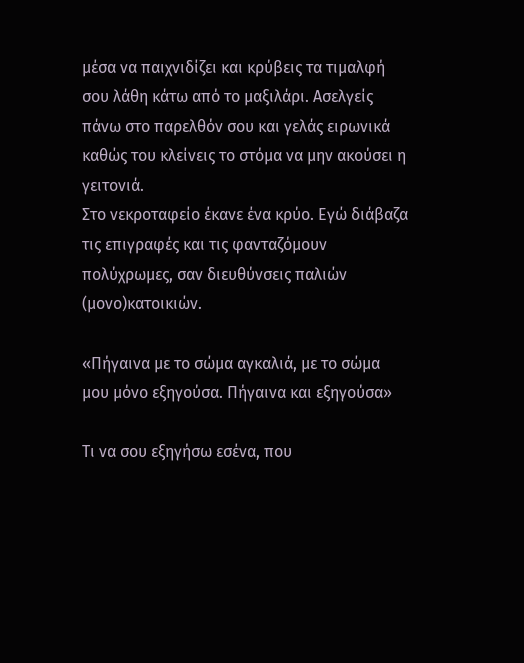μέσα να παιχνιδίζει και κρύβεις τα τιμαλφή σου λάθη κάτω από το μαξιλάρι. Ασελγείς πάνω στο παρελθόν σου και γελάς ειρωνικά καθώς του κλείνεις το στόμα να μην ακούσει η γειτονιά.
Στο νεκροταφείο έκανε ένα κρύο. Εγώ διάβαζα τις επιγραφές και τις φανταζόμουν πολύχρωμες, σαν διευθύνσεις παλιών (μονο)κατοικιών.

«Πήγαινα με το σώμα αγκαλιά, με το σώμα μου μόνο εξηγούσα. Πήγαινα και εξηγούσα»

Τι να σου εξηγήσω εσένα, που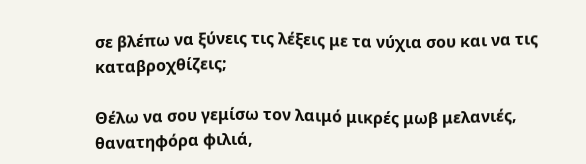σε βλέπω να ξύνεις τις λέξεις με τα νύχια σου και να τις καταβροχθίζεις;

Θέλω να σου γεμίσω τον λαιμό μικρές μωβ μελανιές, θανατηφόρα φιλιά,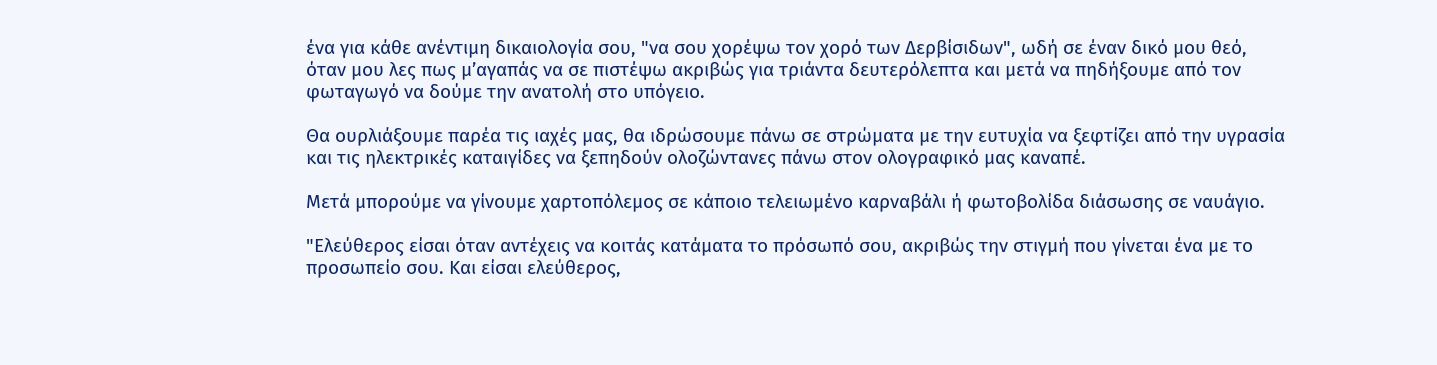ένα για κάθε ανέντιμη δικαιολογία σου, "να σου χορέψω τον χορό των Δερβίσιδων", ωδή σε έναν δικό μου θεό, όταν μου λες πως μ’αγαπάς να σε πιστέψω ακριβώς για τριάντα δευτερόλεπτα και μετά να πηδήξουμε από τον φωταγωγό να δούμε την ανατολή στο υπόγειο.

Θα ουρλιάξουμε παρέα τις ιαχές μας, θα ιδρώσουμε πάνω σε στρώματα με την ευτυχία να ξεφτίζει από την υγρασία και τις ηλεκτρικές καταιγίδες να ξεπηδούν ολοζώντανες πάνω στον ολογραφικό μας καναπέ.

Μετά μπορούμε να γίνουμε χαρτοπόλεμος σε κάποιο τελειωμένο καρναβάλι ή φωτοβολίδα διάσωσης σε ναυάγιο.

"Ελεύθερος είσαι όταν αντέχεις να κοιτάς κατάματα το πρόσωπό σου, ακριβώς την στιγμή που γίνεται ένα με το προσωπείο σου. Και είσαι ελεύθερος,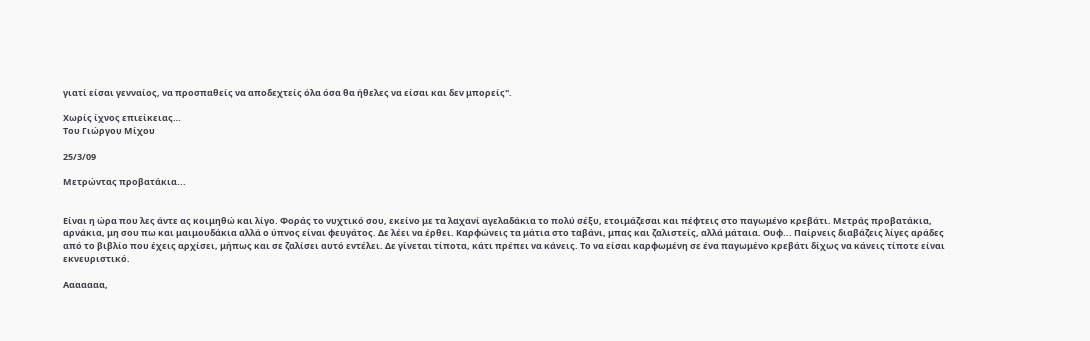γιατί είσαι γενναίος, να προσπαθείς να αποδεχτείς όλα όσα θα ήθελες να είσαι και δεν μπορείς".

Χωρίς ίχνος επιείκειας…
Του Γιώργου Μίχου

25/3/09

Μετρώντας προβατάκια...


Είναι η ώρα που λες άντε ας κοιμηθώ και λίγο. Φοράς το νυχτικό σου, εκείνο με τα λαχανί αγελαδάκια το πολύ σέξυ, ετοιμάζεσαι και πέφτεις στο παγωμένο κρεβάτι. Μετράς προβατάκια, αρνάκια, μη σου πω και μαιμουδάκια αλλά ο ύπνος είναι φευγάτος. Δε λέει να έρθει. Καρφώνεις τα μάτια στο ταβάνι, μπας και ζαλιστείς, αλλά μάταια. Ουφ... Παίρνεις διαβάζεις λίγες αράδες από το βιβλίο που έχεις αρχίσει, μήπως και σε ζαλίσει αυτό εντέλει. Δε γίνεται τίποτα, κάτι πρέπει να κάνεις. Το να είσαι καρφωμένη σε ένα παγωμένο κρεβάτι δίχως να κάνεις τίποτε είναι εκνευριστικό.

Ααααααα,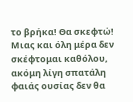το βρήκα! Θα σκεφτώ! Μιας και όλη μέρα δεν σκέφτομαι καθόλου, ακόμη λίγη σπατάλη φαιάς ουσίας δεν θα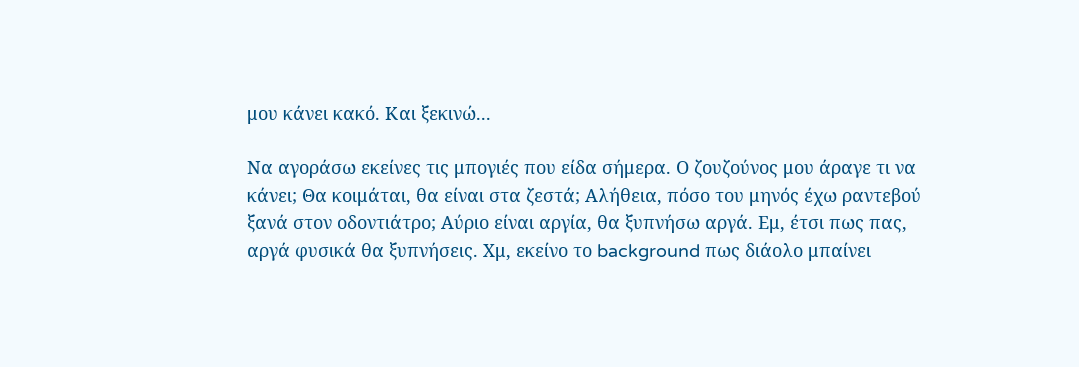μου κάνει κακό. Και ξεκινώ...

Να αγοράσω εκείνες τις μπογιές που είδα σήμερα. Ο ζουζούνος μου άραγε τι να κάνει; Θα κοιμάται, θα είναι στα ζεστά; Aλήθεια, πόσο του μηνός έχω ραντεβού ξανά στον οδοντιάτρο; Aύριο είναι αργία, θα ξυπνήσω αργά. Εμ, έτσι πως πας, αργά φυσικά θα ξυπνήσεις. Χμ, εκείνο το background πως διάολο μπαίνει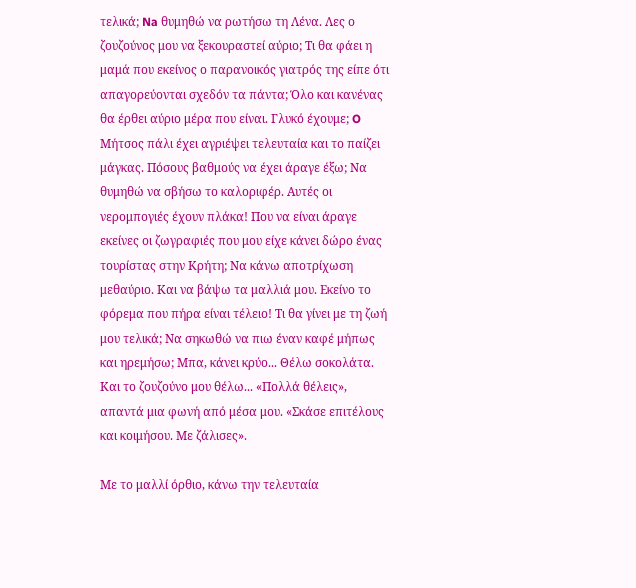τελικά; Na θυμηθώ να ρωτήσω τη Λένα. Λες ο ζουζούνος μου να ξεκουραστεί αύριο; Tι θα φάει η μαμά που εκείνος ο παρανοικός γιατρός της είπε ότι απαγορεύονται σχεδόν τα πάντα; Όλο και κανένας θα έρθει αύριο μέρα που είναι. Γλυκό έχουμε; O Μήτσος πάλι έχει αγριέψει τελευταία και το παίζει μάγκας. Πόσους βαθμούς να έχει άραγε έξω; Να θυμηθώ να σβήσω το καλοριφέρ. Αυτές οι νερομπογιές έχουν πλάκα! Που να είναι άραγε εκείνες οι ζωγραφιές που μου είχε κάνει δώρο ένας τουρίστας στην Κρήτη; Να κάνω αποτρίχωση μεθαύριο. Και να βάψω τα μαλλιά μου. Εκείνο το φόρεμα που πήρα είναι τέλειο! Τι θα γίνει με τη ζωή μου τελικά; Να σηκωθώ να πιω έναν καφέ μήπως και ηρεμήσω; Mπα, κάνει κρύο... Θέλω σοκολάτα. Και το ζουζούνο μου θέλω... «Πολλά θέλεις», απαντά μια φωνή από μέσα μου. «Σκάσε επιτέλους και κοιμήσου. Με ζάλισες».

Με το μαλλί όρθιο, κάνω την τελευταία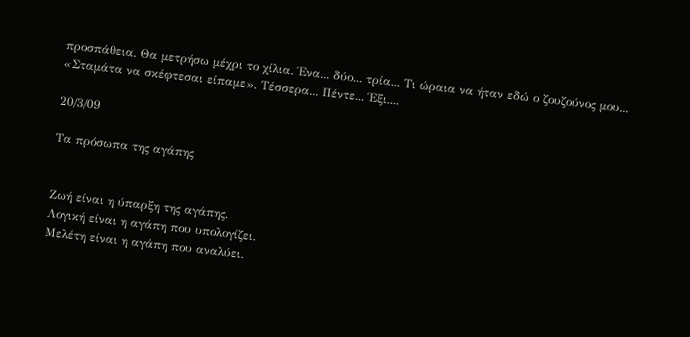προσπάθεια. Θα μετρήσω μέχρι το χίλια. Ένα... δύο... τρία... Τι ώραια να ήταν εδώ ο ζουζούνος μου... «Σταμάτα να σκέφτεσαι είπαμε». Τέσσερα... Πέντε... Έξι....

20/3/09

Τα πρόσωπα της αγάπης


Ζωή είναι η ύπαρξη της αγάπης.
Λογική είναι η αγάπη που υπολογίζει.
Μελέτη είναι η αγάπη που αναλύει.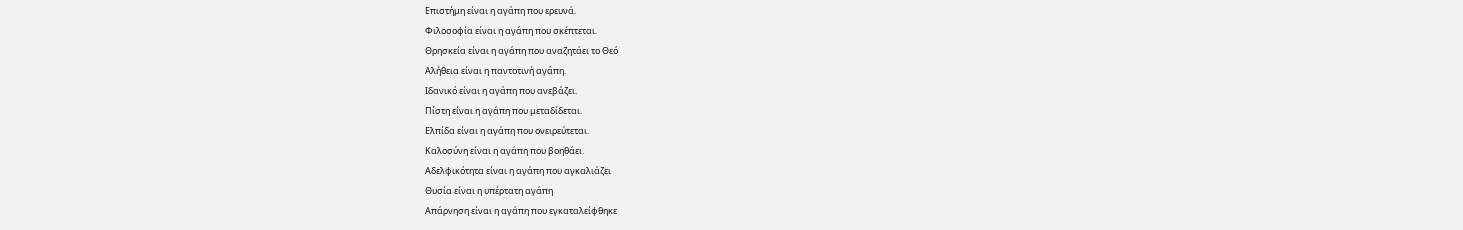Επιστήμη είναι η αγάπη που ερευνά.
Φιλοσοφία είναι η αγάπη που σκέπτεται.
Θρησκεία είναι η αγάπη που αναζητάει το Θεό
Αλήθεια είναι η παντοτινή αγάπη.
Ιδανικό είναι η αγάπη που ανεβάζει.
Πίστη είναι η αγάπη που μεταδίδεται.
Ελπίδα είναι η αγάπη που ονειρεύτεται.
Καλοσύνη είναι η αγάπη που βοηθάει.
Αδελφικότητα είναι η αγάπη που αγκαλιάζει
Θυσία είναι η υπέρτατη αγάπη
Απάρνηση είναι η αγάπη που εγκαταλείφθηκε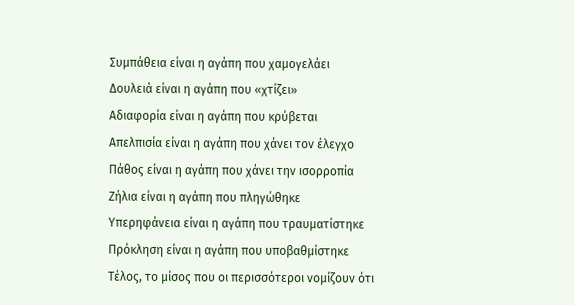Συμπάθεια είναι η αγάπη που χαμογελάει
Δουλειά είναι η αγάπη που «χτίζει»
Αδιαφορία είναι η αγάπη που κρύβεται
Απελπισία είναι η αγάπη που χάνει τον έλεγχο
Πάθος είναι η αγάπη που χάνει την ισορροπία
Ζήλια είναι η αγάπη που πληγώθηκε
Υπερηφάνεια είναι η αγάπη που τραυματίστηκε
Πρόκληση είναι η αγάπη που υποβαθμίστηκε
Τέλος, το μίσος που οι περισσότεροι νομίζουν ότι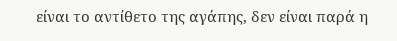είναι το αντίθετο της αγάπης, δεν είναι παρά η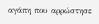αγάπη που αρρώστησε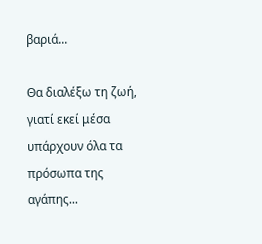βαριά...

Θα διαλέξω τη ζωή, γιατί εκεί μέσα υπάρχουν όλα τα πρόσωπα της αγάπης...